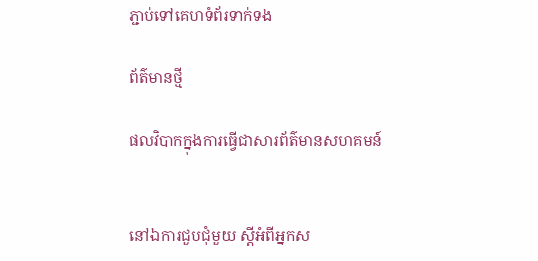ភ្ជាប់ទៅគេហទំព័រទាក់ទង

ព័ត៌មានថ្មី

ផលវិបាកក្នុងការធ្វើជាសារព័ត៌មានសហគមន៍


នៅឯការជួបជុំមួយ ស្តីអំពីអ្នកស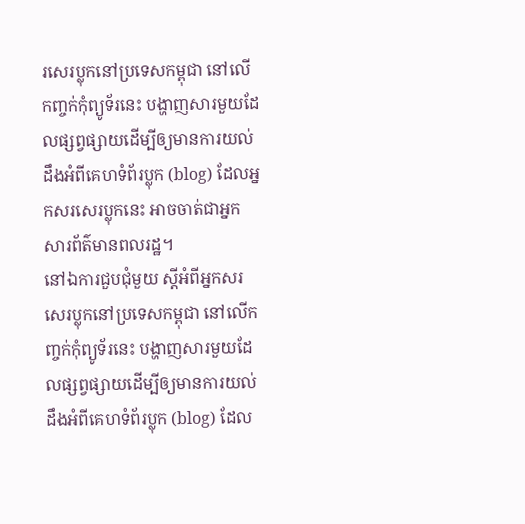រសេរប្លុកនៅប្រទេសកម្ពុជា នៅលើកញ្ចក់កុំព្យូទ័រនេះ បង្ហាញសារមួយដែលផ្សព្វផ្សាយដើម្បីឲ្យមានការយល់ដឹងអំពីគេហទំព័រប្លុក (blog) ដែលអ្នកសរសេរប្លុកនេះ អាចចាត់ជាអ្នកសារព័ត៌មានពលរដ្ឋ។
នៅឯការជួបជុំមួយ ស្តីអំពីអ្នកសរសេរប្លុកនៅប្រទេសកម្ពុជា នៅលើកញ្ចក់កុំព្យូទ័រនេះ បង្ហាញសារមួយដែលផ្សព្វផ្សាយដើម្បីឲ្យមានការយល់ដឹងអំពីគេហទំព័រប្លុក (blog) ដែល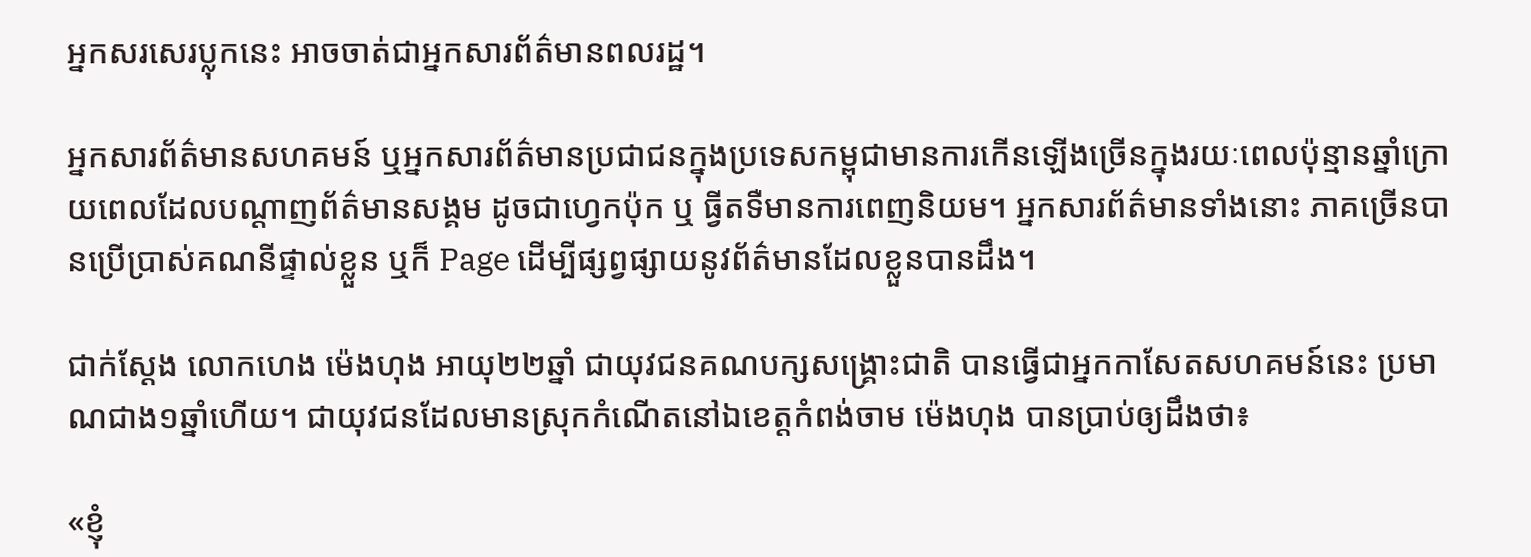អ្នកសរសេរប្លុកនេះ អាចចាត់ជាអ្នកសារព័ត៌មានពលរដ្ឋ។

អ្នកសារព័ត៌មានសហគមន៍ ឬអ្នកសារព័ត៌មានប្រជាជនក្នុងប្រទេសកម្ពុជាមានការកើនឡើងច្រើនក្នុងរយៈពេលប៉ុន្មានឆ្នាំក្រោយពេលដែលបណ្តាញព័ត៌មានសង្គម ដូចជាហ្វេកប៉ុក ឬ ធ្វីតទឺមានការពេញនិយម។ អ្នកសារព័ត៌មានទាំងនោះ ភាគច្រើនបានប្រើប្រាស់គណនីផ្ទាល់ខ្លួន ឬក៏ Page ដើម្បីផ្សព្វផ្សាយនូវព័ត៌មានដែលខ្លួនបានដឹង។

ជាក់ស្តែង លោកហេង ម៉េងហុង អាយុ២២ឆ្នាំ ជាយុវជនគណបក្សសង្គ្រោះជាតិ បានធ្វើជាអ្នកកាសែតសហគមន៍នេះ ប្រមាណជាង១ឆ្នាំហើយ។ ជាយុវជនដែលមានស្រុកកំណើតនៅឯខេត្តកំពង់ចាម ម៉េងហុង បានប្រាប់ឲ្យដឹងថា៖

«ខ្ញុំ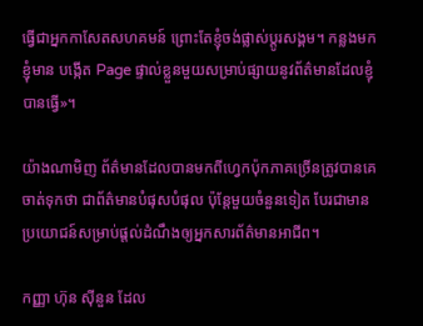ធ្វើជាអ្នកកាសែតសហគមន៍ ព្រោះតែខ្ញុំចង់ផ្លាស់ប្តូរសង្គម។ កន្លងមក ខ្ញុំមាន បង្កើត Page ផ្ទាល់ខ្លួនមួយសម្រាប់ផ្សាយនូវព័ត៌មានដែលខ្ញុំបានធ្វើ»។

យ៉ាងណាមិញ ព័ត៌មានដែលបានមកពីហ្វេកប៉ុកភាគច្រើនត្រូវបានគេចាត់ទុកថា ជាព័ត៌មានបំផុសបំផុល ប៉ុន្តែមួយចំនួនទៀត បែរជាមានប្រយោជន៍សម្រាប់ផ្តល់ដំណឹងឲ្យអ្នកសារព័ត៌មានអាជីព។

កញ្ញា ហ៊ុន ស៊ីនួន ដែល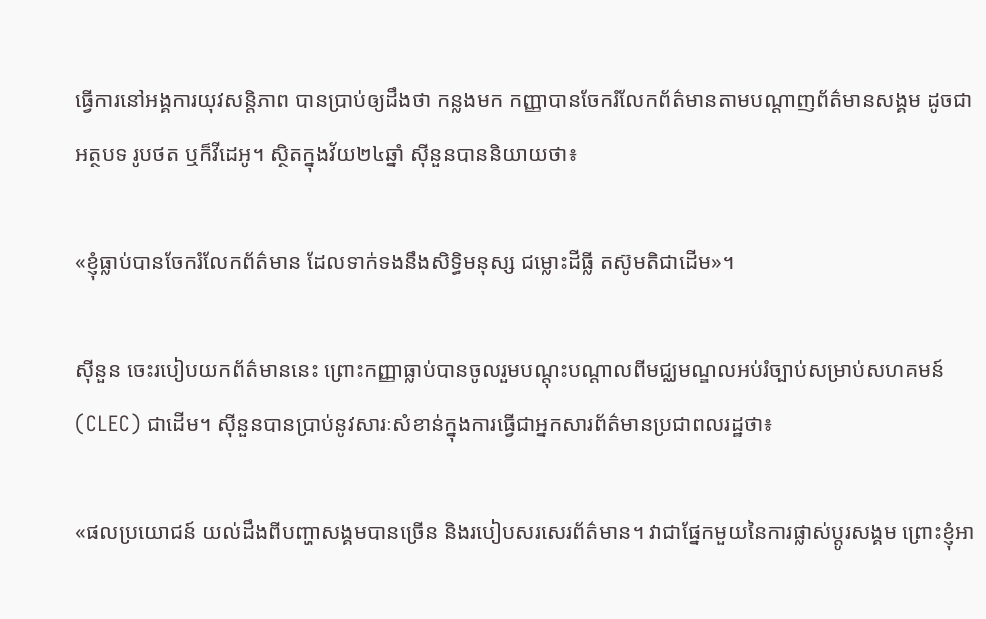ធ្វើការនៅអង្គការយុវសន្តិភាព បានប្រាប់ឲ្យដឹងថា កន្លងមក កញ្ញាបានចែករំលែកព័ត៌មានតាមបណ្តាញព័ត៌មានសង្គម ដូចជាអត្ថបទ រូបថត ឬក៏វីដេអូ។ ស្ថិតក្នុងវ័យ២៤ឆ្នាំ ស៊ីនួនបាននិយាយថា៖

«ខ្ញុំធ្លាប់បានចែករំលែកព័ត៌មាន ដែលទាក់ទងនឹងសិទ្ធិមនុស្ស ជម្លោះដីធ្លី តស៊ូមតិជាដើម»។

ស៊ីនួន ចេះរបៀបយកព័ត៌មាននេះ ព្រោះកញ្ញាធ្លាប់បានចូលរួមបណ្តុះបណ្តាលពីមជ្ឈមណ្ឌលអប់រំច្បាប់សម្រាប់សហគមន៍ (CLEC) ជាដើម។ ស៊ីនួនបានប្រាប់នូវសារៈសំខាន់ក្នុងការធ្វើជាអ្នកសារព័ត៌មានប្រជាពលរដ្ឋថា៖

«ផលប្រយោជន៍ យល់ដឹងពីបញ្ហាសង្គមបានច្រើន និងរបៀបសរសេរព័ត៌មាន។ វាជាផ្នែកមួយនៃការផ្លាស់ប្តូរសង្គម ព្រោះខ្ញុំអា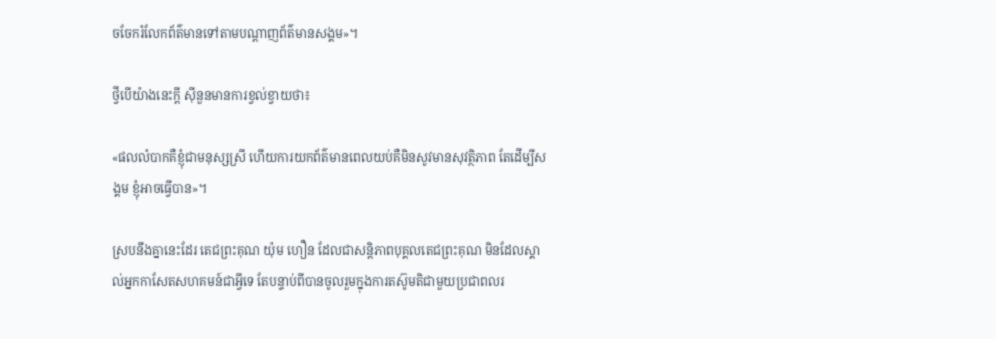ចចែករំលែកព័ត៌មានទៅតាមបណ្តាញព័ត៌មានសង្គម»។

ថ្វីបើយ៉ាងនេះក្តី ស៊ីនួនមានការខ្វល់ខ្វាយថា៖

«ផលលំបាកគឺខ្ញុំជាមនុស្សស្រី ហើយការយកព័ត៌មានពេលយប់គឺមិនសូវមានសុវត្ថិភាព តែដើម្បីសង្គម ខ្ញុំអាចធ្វើបាន»។

ស្របនឹងគ្នានេះដែរ តេជព្រះគុណ យ៉ុម ហឿន ដែលជាសន្តិភាពបុគ្គលតេជព្រះគុណ មិនដែលស្គាល់អ្នកកាសែតសហគមន៍ជាអ្វីទេ តែបន្ទាប់ពីបានចូលរួមក្នុងការតស៊ូមតិជាមួយប្រជាពលរ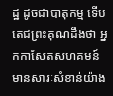ដ្ឋ ដូចជាបាតុកម្ម ទើបតេជព្រះគុណដឹងថា អ្នកកាសែតសហគមន៍មានសារៈសំខាន់យ៉ាង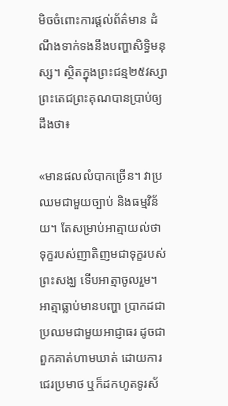មិចចំពោះការផ្តល់ព័ត៌មាន ដំណឹងទាក់ទងនឹងបញ្ហាសិទ្ធិមនុស្ស។ ស្ថិតក្នុងព្រះជន្ម២៥វស្សា ព្រះតេជព្រះគុណបានប្រាប់ឲ្យដឹងថា៖

«មានផលលំបាកច្រើន។ វាប្រឈមជាមួយច្បាប់ និងធម្មវិន័យ។ តែសម្រាប់អាត្មាយល់ថា ទុក្ខរបស់ញាតិញមជាទុក្ខរបស់ព្រះសង្ឃ ទើបអាត្មាចូលរួម។ អាត្មាធ្លាប់មានបញ្ហា ប្រាកដជាប្រឈមជាមួយអាជ្ញាធរ ដូចជាពួកគាត់ហាមឃាត់ ដោយការជេរប្រមាថ ឬក៏ដកហូតទូរស័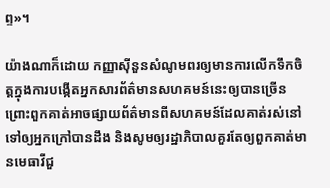ព្ទ»។

យ៉ាងណាក៏ដោយ កញ្ញាស៊ីនួនសំណូមពរឲ្យមានការលើកទឹកចិត្តក្នុងការបង្កើតអ្នកសារព័ត៌មានសហគមន៍នេះឲ្យបានច្រើន ព្រោះពួកគាត់អាចផ្សាយព័ត៌មានពីសហគមន៍ដែលគាត់រស់នៅ ទៅឲ្យអ្នកក្រៅបានដឹង និងសូមឲ្យរដ្ឋាភិបាលគួរតែឲ្យពួកគាត់មានមេធាវីជួ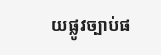យផ្លូវច្បាប់ផ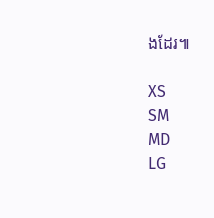ងដែរ៕

XS
SM
MD
LG